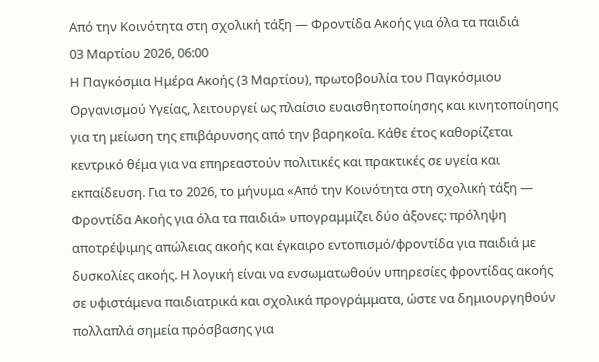Από την Κοινότητα στη σχολική τάξη — Φροντίδα Ακοής για όλα τα παιδιά
03 Μαρτίου 2026, 06:00
Η Παγκόσμια Ημέρα Ακοής (3 Μαρτίου), πρωτοβουλία του Παγκόσμιου Οργανισμού Υγείας, λειτουργεί ως πλαίσιο ευαισθητοποίησης και κινητοποίησης για τη μείωση της επιβάρυνσης από την βαρηκοΐα. Κάθε έτος καθορίζεται κεντρικό θέμα για να επηρεαστούν πολιτικές και πρακτικές σε υγεία και εκπαίδευση. Για το 2026, το μήνυμα «Από την Κοινότητα στη σχολική τάξη — Φροντίδα Ακοής για όλα τα παιδιά» υπογραμμίζει δύο άξονες: πρόληψη αποτρέψιμης απώλειας ακοής και έγκαιρο εντοπισμό/φροντίδα για παιδιά με δυσκολίες ακοής. Η λογική είναι να ενσωματωθούν υπηρεσίες φροντίδας ακοής σε υφιστάμενα παιδιατρικά και σχολικά προγράμματα, ώστε να δημιουργηθούν πολλαπλά σημεία πρόσβασης για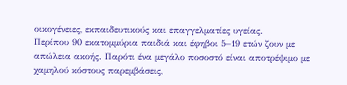οικογένειες, εκπαιδευτικούς και επαγγελματίες υγείας.
Περίπου 90 εκατομμύρια παιδιά και έφηβοι 5–19 ετών ζουν με απώλεια ακοής. Παρότι ένα μεγάλο ποσοστό είναι αποτρέψιμο με χαμηλού κόστους παρεμβάσεις,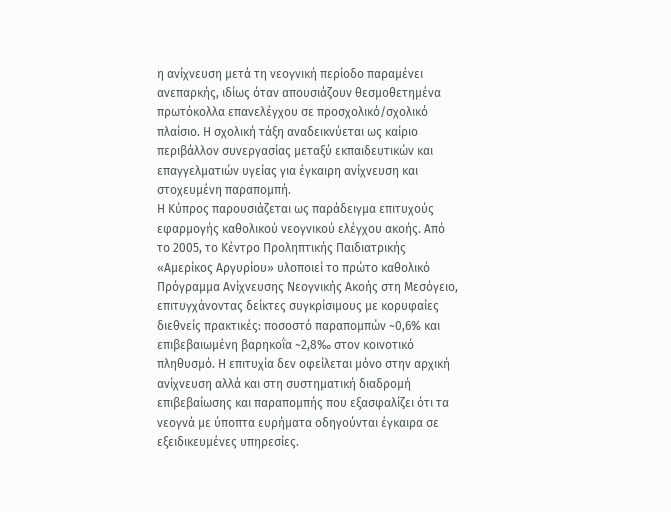η ανίχνευση μετά τη νεογνική περίοδο παραμένει ανεπαρκής, ιδίως όταν απουσιάζουν θεσμοθετημένα πρωτόκολλα επανελέγχου σε προσχολικό/σχολικό πλαίσιο. Η σχολική τάξη αναδεικνύεται ως καίριο περιβάλλον συνεργασίας μεταξύ εκπαιδευτικών και επαγγελματιών υγείας για έγκαιρη ανίχνευση και στοχευμένη παραπομπή.
Η Κύπρος παρουσιάζεται ως παράδειγμα επιτυχούς εφαρμογής καθολικού νεογνικού ελέγχου ακοής. Από το 2005, το Κέντρο Προληπτικής Παιδιατρικής «Αμερίκος Αργυρίου» υλοποιεί το πρώτο καθολικό Πρόγραμμα Ανίχνευσης Νεογνικής Ακοής στη Μεσόγειο, επιτυγχάνοντας δείκτες συγκρίσιμους με κορυφαίες διεθνείς πρακτικές: ποσοστό παραπομπών ~0,6% και επιβεβαιωμένη βαρηκοΐα ~2,8‰ στον κοινοτικό πληθυσμό. Η επιτυχία δεν οφείλεται μόνο στην αρχική ανίχνευση αλλά και στη συστηματική διαδρομή επιβεβαίωσης και παραπομπής που εξασφαλίζει ότι τα νεογνά με ύποπτα ευρήματα οδηγούνται έγκαιρα σε εξειδικευμένες υπηρεσίες.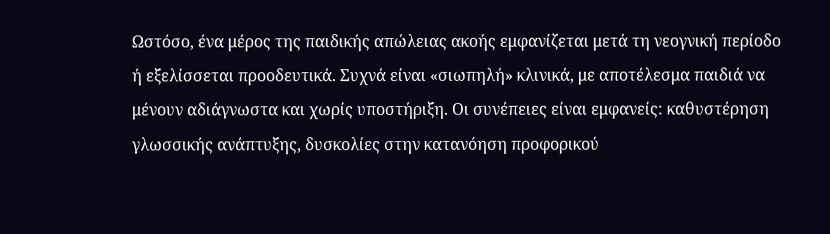Ωστόσο, ένα μέρος της παιδικής απώλειας ακοής εμφανίζεται μετά τη νεογνική περίοδο ή εξελίσσεται προοδευτικά. Συχνά είναι «σιωπηλή» κλινικά, με αποτέλεσμα παιδιά να μένουν αδιάγνωστα και χωρίς υποστήριξη. Οι συνέπειες είναι εμφανείς: καθυστέρηση γλωσσικής ανάπτυξης, δυσκολίες στην κατανόηση προφορικού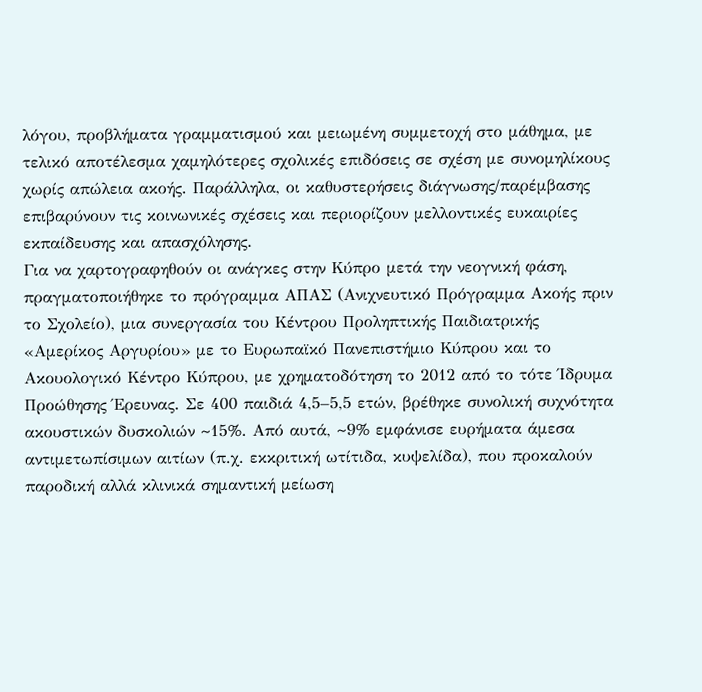λόγου, προβλήματα γραμματισμού και μειωμένη συμμετοχή στο μάθημα, με τελικό αποτέλεσμα χαμηλότερες σχολικές επιδόσεις σε σχέση με συνομηλίκους χωρίς απώλεια ακοής. Παράλληλα, οι καθυστερήσεις διάγνωσης/παρέμβασης επιβαρύνουν τις κοινωνικές σχέσεις και περιορίζουν μελλοντικές ευκαιρίες εκπαίδευσης και απασχόλησης.
Για να χαρτογραφηθούν οι ανάγκες στην Κύπρο μετά την νεογνική φάση, πραγματοποιήθηκε το πρόγραμμα ΑΠΑΣ (Ανιχνευτικό Πρόγραμμα Ακοής πριν το Σχολείο), μια συνεργασία του Κέντρου Προληπτικής Παιδιατρικής «Αμερίκος Αργυρίου» με το Ευρωπαϊκό Πανεπιστήμιο Κύπρου και το Ακουολογικό Κέντρο Κύπρου, με χρηματοδότηση το 2012 από το τότε Ίδρυμα Προώθησης Έρευνας. Σε 400 παιδιά 4,5–5,5 ετών, βρέθηκε συνολική συχνότητα ακουστικών δυσκολιών ~15%. Από αυτά, ~9% εμφάνισε ευρήματα άμεσα αντιμετωπίσιμων αιτίων (π.χ. εκκριτική ωτίτιδα, κυψελίδα), που προκαλούν παροδική αλλά κλινικά σημαντική μείωση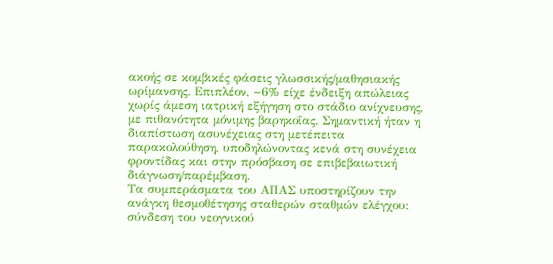ακοής σε κομβικές φάσεις γλωσσικής/μαθησιακής ωρίμανσης. Επιπλέον, ~6% είχε ένδειξη απώλειας χωρίς άμεση ιατρική εξήγηση στο στάδιο ανίχνευσης, με πιθανότητα μόνιμης βαρηκοΐας. Σημαντική ήταν η διαπίστωση ασυνέχειας στη μετέπειτα παρακολούθηση, υποδηλώνοντας κενά στη συνέχεια φροντίδας και στην πρόσβαση σε επιβεβαιωτική διάγνωση/παρέμβαση.
Τα συμπεράσματα του ΑΠΑΣ υποστηρίζουν την ανάγκη θεσμοθέτησης σταθερών σταθμών ελέγχου: σύνδεση του νεογνικού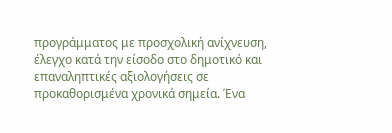προγράμματος με προσχολική ανίχνευση, έλεγχο κατά την είσοδο στο δημοτικό και επαναληπτικές αξιολογήσεις σε προκαθορισμένα χρονικά σημεία. Ένα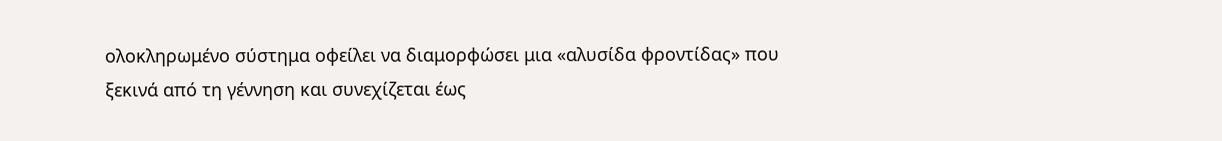ολοκληρωμένο σύστημα οφείλει να διαμορφώσει μια «αλυσίδα φροντίδας» που ξεκινά από τη γέννηση και συνεχίζεται έως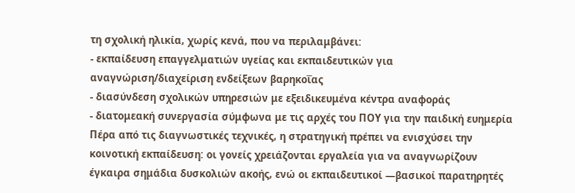τη σχολική ηλικία, χωρίς κενά, που να περιλαμβάνει:
- εκπαίδευση επαγγελματιών υγείας και εκπαιδευτικών για αναγνώριση/διαχείριση ενδείξεων βαρηκοΐας
- διασύνδεση σχολικών υπηρεσιών με εξειδικευμένα κέντρα αναφοράς
- διατομεακή συνεργασία σύμφωνα με τις αρχές του ΠΟΥ για την παιδική ευημερία
Πέρα από τις διαγνωστικές τεχνικές, η στρατηγική πρέπει να ενισχύσει την κοινοτική εκπαίδευση: οι γονείς χρειάζονται εργαλεία για να αναγνωρίζουν έγκαιρα σημάδια δυσκολιών ακοής, ενώ οι εκπαιδευτικοί —βασικοί παρατηρητές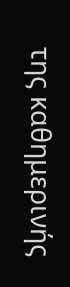της καθημερινής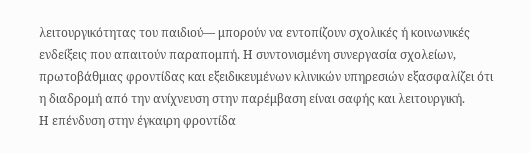λειτουργικότητας του παιδιού— μπορούν να εντοπίζουν σχολικές ή κοινωνικές ενδείξεις που απαιτούν παραπομπή. Η συντονισμένη συνεργασία σχολείων, πρωτοβάθμιας φροντίδας και εξειδικευμένων κλινικών υπηρεσιών εξασφαλίζει ότι η διαδρομή από την ανίχνευση στην παρέμβαση είναι σαφής και λειτουργική.
Η επένδυση στην έγκαιρη φροντίδα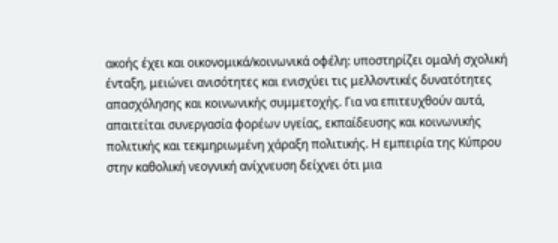ακοής έχει και οικονομικά/κοινωνικά οφέλη: υποστηρίζει ομαλή σχολική ένταξη, μειώνει ανισότητες και ενισχύει τις μελλοντικές δυνατότητες απασχόλησης και κοινωνικής συμμετοχής. Για να επιτευχθούν αυτά, απαιτείται συνεργασία φορέων υγείας, εκπαίδευσης και κοινωνικής πολιτικής και τεκμηριωμένη χάραξη πολιτικής. Η εμπειρία της Κύπρου στην καθολική νεογνική ανίχνευση δείχνει ότι μια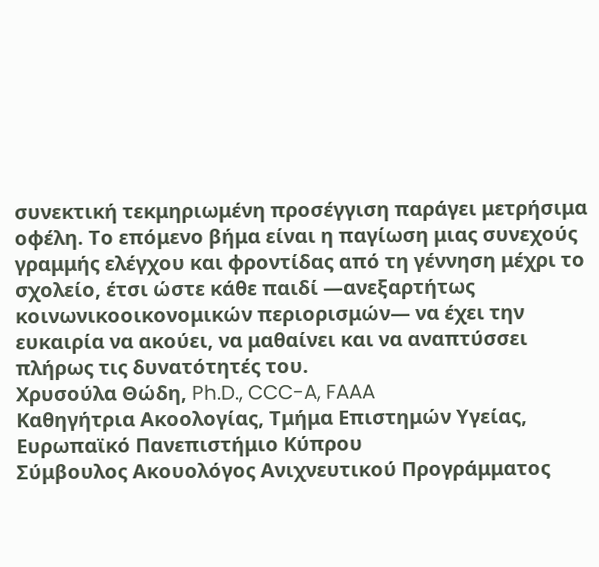συνεκτική τεκμηριωμένη προσέγγιση παράγει μετρήσιμα οφέλη. Το επόμενο βήμα είναι η παγίωση μιας συνεχούς γραμμής ελέγχου και φροντίδας από τη γέννηση μέχρι το σχολείο, έτσι ώστε κάθε παιδί —ανεξαρτήτως κοινωνικοοικονομικών περιορισμών— να έχει την ευκαιρία να ακούει, να μαθαίνει και να αναπτύσσει πλήρως τις δυνατότητές του.
Χρυσούλα Θώδη, Ph.D., CCC-A, FAAA
Καθηγήτρια Ακοολογίας, Τμήμα Επιστημών Υγείας, Ευρωπαϊκό Πανεπιστήμιο Κύπρου
Σύμβουλος Ακουολόγος Ανιχνευτικού Προγράμματος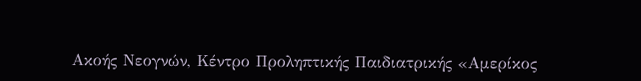Ακοής Νεογνών, Κέντρο Προληπτικής Παιδιατρικής «Αμερίκος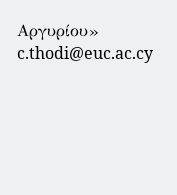Αργυρίου»
c.thodi@euc.ac.cy